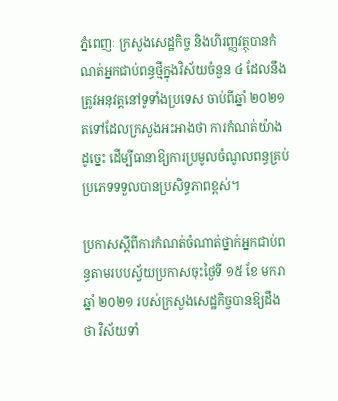ភ្នំពេញៈ ក្រសួងសេដ្ឋកិច្ច និងហិរញ្ញវត្ថុបានកំណត់អ្នកជាប់ពន្ធថ្មីក្នុងវិស័យចំនួន ៤ ដែលនឹងត្រូវអនុវត្តនៅទូទាំងប្រទេស ចាប់ពីឆ្នាំ ២០២១ តទៅដែលក្រសួងអះអាងថា ការកំណត់យ៉ាងដូច្នេះ ដើម្បីធានាឱ្យការប្រមូលចំណូលពន្ធគ្រប់ប្រភេទទទួលបានប្រសិទ្ធភាពខ្ពស់។

ប្រកាសស្ដីពីការកំណត់ចំណាត់ថ្នាក់អ្នកជាប់ពន្ធតាមរបបស្វ័យប្រកាសចុះថ្ងៃទី ១៥ ខែ មករា ឆ្នាំ ២០២១ របស់ក្រសួងសេដ្ឋកិច្ចបានឱ្យដឹងថា វិស័យទាំ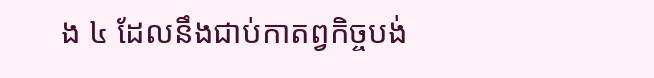ង ៤ ដែលនឹងជាប់កាតព្វកិច្ចបង់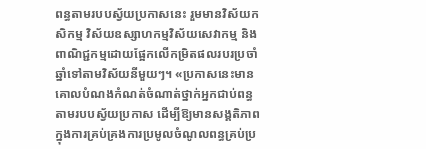ពន្ធតាមរបបស្វ័យប្រកាសនេះ រួមមានវិស័យកសិកម្ម វិស័យឧស្សាហកម្មវិស័យសេវាកម្ម និងពាណិជ្ជកម្មដោយផ្អែកលើកម្រិតផលរបរប្រចាំឆ្នាំទៅតាមវិស័យនីមួយៗ។ «ប្រកាសនេះមានគោលបំណងកំណត់ចំណាត់ថ្នាក់អ្នកជាប់ពន្ធតាមរបបស្វ័យប្រកាស ដើម្បីឱ្យមានសង្គតិភាពក្នុងការគ្រប់គ្រងការប្រមូលចំណូលពន្ធគ្រប់ប្រ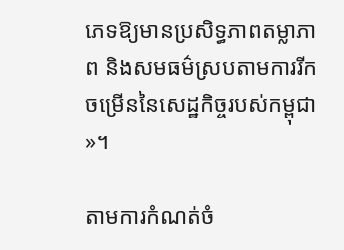ភេទឱ្យមានប្រសិទ្ធភាពតម្លាភាព និងសមធម៌ស្របតាមការរីកចម្រើននៃសេដ្ឋកិច្ចរបស់កម្ពុជា»។

តាមការកំណត់ចំ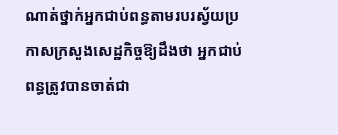ណាត់ថ្នាក់អ្នកជាប់ពន្ធតាមរបរស្វ័យប្រកាសក្រសួងសេដ្ឋកិច្ចឱ្យដឹងថា អ្នកជាប់ពន្ធត្រូវបានចាត់ជា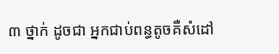៣ ថ្នាក់ ដូចជា អ្នកជាប់ពន្ធតូចគឺសំដៅ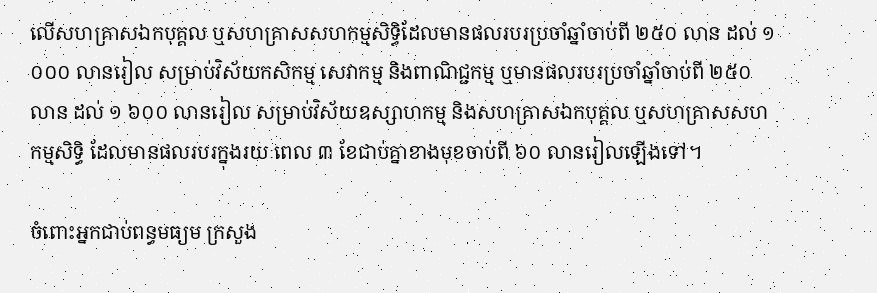លើសហគ្រាសឯកបុគ្គល ឬសហគ្រាសសហកម្មសិទ្ធិដែលមានផលរបរប្រចាំឆ្នាំចាប់ពី ២៥០ លាន ដល់ ១ ០០០ លានរៀល សម្រាប់វិស័យកសិកម្ម សេវាកម្ម និងពាណិជ្ជកម្ម ឬមានផលរបរប្រចាំឆ្នាំចាប់ពី ២៥០ លាន ដល់ ១ ៦០០ លានរៀល សម្រាប់វិស័យឧស្សាហកម្ម និងសហគ្រាសឯកបុគ្គល ឬសហគ្រាសសហកម្មសិទ្ធិ ដែលមានផលរបរក្នុងរយៈពេល ៣ ខែជាប់គ្នាខាងមុខចាប់ពី ៦០ លានរៀលឡើងទៅ។

ចំពោះអ្នកជាប់ពន្ធមធ្យម ក្រសួង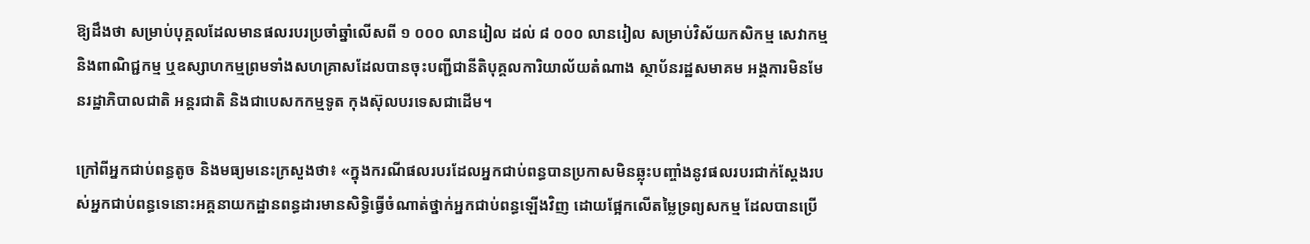ឱ្យដឹងថា សម្រាប់បុគ្គលដែលមានផលរបរប្រចាំឆ្នាំលើសពី ១ ០០០ លានរៀល ដល់ ៨ ០០០ លានរៀល សម្រាប់វិស័យកសិកម្ម សេវាកម្ម និងពាណិជ្ជកម្ម ឬឧស្សាហកម្មព្រមទាំងសហគ្រាសដែលបានចុះបញ្ជីជានីតិបុគ្គលការិយាល័យតំណាង ស្ថាប័នរដ្ឋសមាគម អង្គការមិនមែនរដ្ឋាភិបាលជាតិ អន្តរជាតិ និងជាបេសកកម្មទូត កុងស៊ុលបរទេសជាដើម។

ក្រៅពីអ្នកជាប់ពន្ធតូច និងមធ្យមនេះក្រសួងថា៖ «ក្នុងករណីផលរបរដែលអ្នកជាប់ពន្ធបានប្រកាសមិនឆ្លុះបញ្ចាំងនូវផលរបរជាក់ស្តែងរបស់អ្នកជាប់ពន្ធទេនោះអគ្គនាយកដ្ឋានពន្ធដារមានសិទ្ធិធ្វើចំណាត់ថ្នាក់អ្នកជាប់ពន្ធឡើងវិញ ដោយផ្អែកលើតម្លៃទ្រព្យសកម្ម ដែលបានប្រើ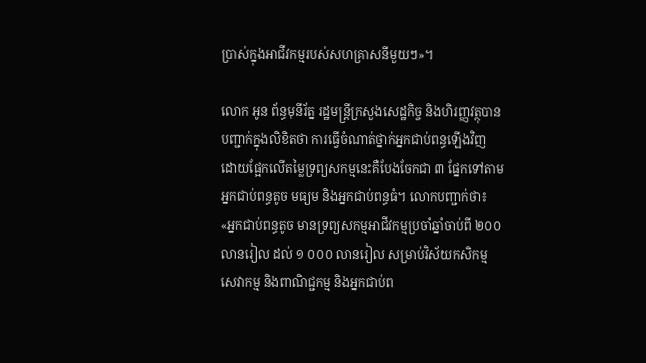ប្រាស់ក្នុងអាជីវកម្មរបស់សហគ្រាសនីមួយៗ»។

លោក អូន ព័ន្ធមុនីរ័ត្ន រដ្ឋមន្ត្រីក្រសួងសេដ្ឋកិច្ច និងហិរញ្ញវត្ថុបានបញ្ជាក់ក្នុងលិខិតថា ការធ្វើចំណាត់ថ្នាក់អ្នកជាប់ពន្ធឡើងវិញ ដោយផ្អែកលើតម្លៃទ្រព្យសកម្មនេះគឺបែងចែកជា ៣ ផ្នែកទៅតាមអ្នកជាប់ពន្ធតូច មធ្យម និងអ្នកជាប់ពន្ធធំ។ លោកបញ្ជាក់ថា៖ «អ្នកជាប់ពន្ធតូច មានទ្រព្យសកម្មអាជីវកម្មប្រចាំឆ្នាំចាប់ពី ២០០ លានរៀល ដល់ ១ ០០០ លានរៀល សម្រាប់វិស័យកសិកម្ម សេវាកម្ម និងពាណិជ្ជកម្ម និងអ្នកជាប់ព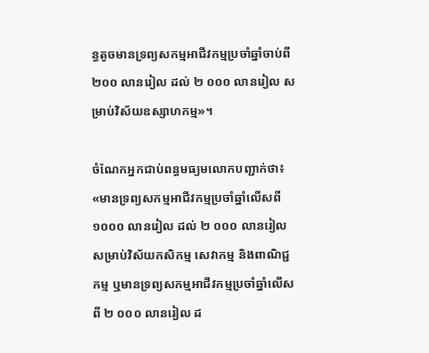ន្ធតូចមានទ្រព្យសកម្មអាជីវកម្មប្រចាំឆ្នាំចាប់ពី ២០០ លានរៀល ដល់ ២ ០០០ លានរៀល សម្រាប់វិស័យឧស្សាហកម្ម»។

ចំណែកអ្នកជាប់ពន្ធមធ្យមលោកបញ្ជាក់ថា៖ «មានទ្រព្យសកម្មអាជីវកម្មប្រចាំឆ្នាំលើសពី ១០០០ លានរៀល ដល់ ២ ០០០ លានរៀល សម្រាប់វិស័យកសិកម្ម សេវាកម្ម និងពាណិជ្ជកម្ម ឬមានទ្រព្យសកម្មអាជីវកម្មប្រចាំឆ្នាំលើសពី ២ ០០០ លានរៀល ដ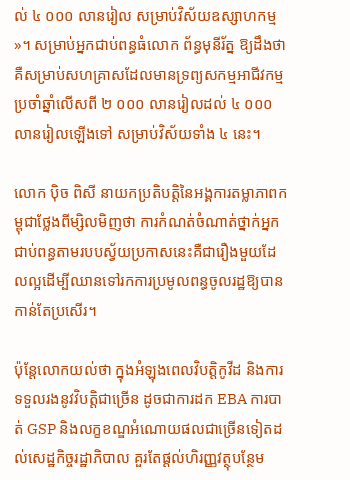ល់ ៤ ០០០ លានរៀល សម្រាប់វិស័យឧស្សាហកម្ម»។ សម្រាប់អ្នកជាប់ពន្ធធំលោក ព័ន្ធមុនីរ័ត្ន ឱ្យដឹងថា គឺសម្រាប់សហគ្រាសដែលមានទ្រព្យសកម្មអាជីវកម្មប្រចាំឆ្នាំលើសពី ២ ០០០ លានរៀលដល់ ៤ ០០០ លានរៀលឡើងទៅ សម្រាប់វិស័យទាំង ៤ នេះ។

លោក ប៉ិច ពិសី នាយកប្រតិបត្តិនៃអង្គការតម្លាភាពកម្ពុជាថ្លែងពីម្សិលមិញថា ការកំណត់ចំណាត់ថ្នាក់អ្នកជាប់ពន្ធតាមរបបស្វ័យប្រកាសនេះគឺជារឿងមួយដែលល្អដើម្បីឈានទៅរកការប្រមូលពន្ធចូលរដ្ឋឱ្យបានកាន់តែប្រសើរ។

ប៉ុន្តែលោកយល់ថា ក្នុងអំឡុងពេលវិបត្តិកូវីដ និងការទទួលរងនូវវិបត្តិជាច្រើន ដូចជាការដក EBA ការបាត់ GSP និងលក្ខខណ្ឌអំណោយផលជាច្រើនទៀតដល់សេដ្ឋកិច្ចរដ្ឋាភិបាល គួរតែផ្តល់ហិរញ្ញវត្ថុបន្ថែម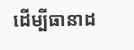ដើម្បីធានាដ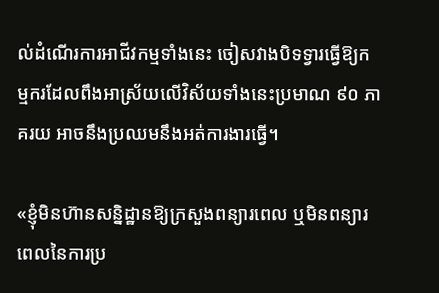ល់ដំណើរការអាជីវកម្មទាំងនេះ ចៀសវាងបិទទ្វារធ្វើឱ្យកម្មករដែលពឹងអាស្រ័យលើវិស័យទាំងនេះប្រមាណ ៩០ ភាគរយ អាចនឹងប្រឈមនឹងអត់ការងារធ្វើ។

«ខ្ញុំមិនហ៊ានសន្និដ្ឋានឱ្យក្រសួងពន្យារពេល ឬមិនពន្យារពេលនៃការប្រ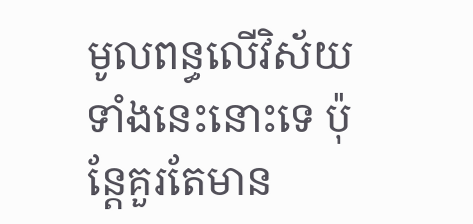មូលពន្ធលើវិស័យទាំងនេះនោះទេ ប៉ុន្តែគួរតែមាន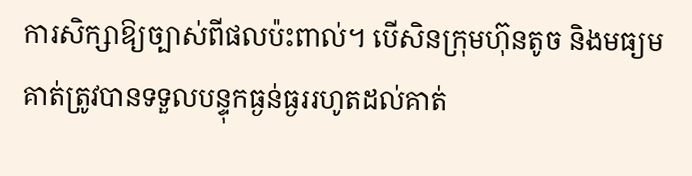ការសិក្សាឱ្យច្បាស់ពីផលប៉ះពាល់។ បើសិនក្រុមហ៊ុនតូច និងមធ្យមគាត់ត្រូវបានទទួលបន្ទុកធ្ងន់ធ្ងររហូតដល់គាត់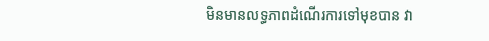មិនមានលទ្ធភាពដំណើរការទៅមុខបាន វា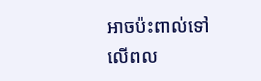អាចប៉ះពាល់ទៅលើពល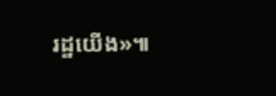រដ្ឋយើង»៕